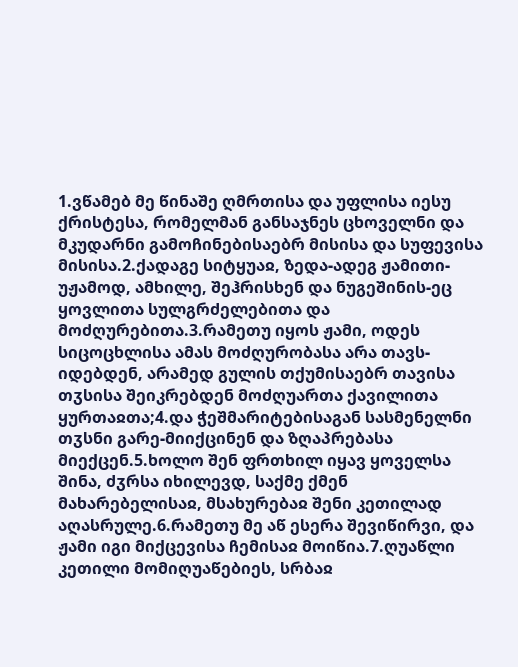1.ვწამებ მე წინაშე ღმრთისა და უფლისა იესუ ქრისტესა, რომელმან განსაჯნეს ცხოველნი და მკუდარნი გამოჩინებისაებრ მისისა და სუფევისა მისისა.2.ქადაგე სიტყუაჲ, ზედა-ადეგ ჟამითი-უჟამოდ, ამხილე, შეჰრისხენ და ნუგეშინის-ეც ყოვლითა სულგრძელებითა და მოძღურებითა.3.რამეთუ იყოს ჟამი, ოდეს სიცოცხლისა ამას მოძღურობასა არა თავს-იდებდენ, არამედ გულის თქუმისაებრ თავისა თჳსისა შეიკრებდენ მოძღუართა ქავილითა ყურთაჲთა;4.და ჭეშმარიტებისაგან სასმენელნი თჳსნი გარე-მიიქცინენ და ზღაპრებასა მიექცენ.5.ხოლო შენ ფრთხილ იყავ ყოველსა შინა, ძჳრსა იხილევდ, საქმე ქმენ მახარებელისაჲ, მსახურებაჲ შენი კეთილად აღასრულე.6.რამეთუ მე აწ ესერა შევიწირვი, და ჟამი იგი მიქცევისა ჩემისაჲ მოიწია.7.ღუაწლი კეთილი მომიღუაწებიეს, სრბაჲ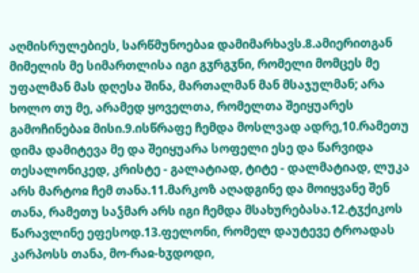აღმისრულებიეს, სარწმუნოებაჲ დამიმარხავს.8.ამიერითგან მიმელის მე სიმართლისა იგი გჳრგჳნი, რომელი მომცეს მე უფალმან მას დღესა შინა, მართალმან მან მსაჯულმან; არა ხოლო თუ მე, არამედ ყოველთა, რომელთა შეიყუარეს გამოჩინებაჲ მისი.9.ისწრაფე ჩემდა მოსლვად ადრე,10.რამეთუ დიმა დამიტევა მე და შეიყუარა სოფელი ესე და წარვიდა თესალონიკედ, კრისტე - გალატიად, ტიტე - დალმატიად, ლუკა არს მარტოჲ ჩემ თანა.11.მარკოზ აღადგინე და მოიყვანე შენ თანა, რამეთუ საჴმარ არს იგი ჩემდა მსახურებასა.12.ტჳქიკოს წარავლინე ეფესოდ.13.ფელონი, რომელ დაუტევე ტროადას კარპოსს თანა, მო-რაჲ-ხჳდოდი,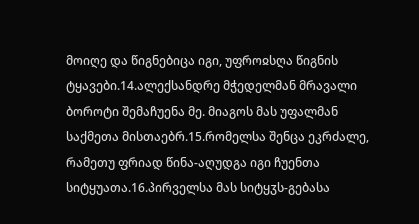მოიღე და წიგნებიცა იგი, უფროჲსღა წიგნის ტყავები.14.ალექსანდრე მჭედელმან მრავალი ბოროტი შემაჩუენა მე. მიაგოს მას უფალმან საქმეთა მისთაებრ.15.რომელსა შენცა ეკრძალე, რამეთუ ფრიად წინა-აღუდგა იგი ჩუენთა სიტყუათა.16.პირველსა მას სიტყჳს-გებასა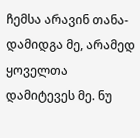ჩემსა არავინ თანა-დამიდგა მე, არამედ ყოველთა დამიტევეს მე. ნუ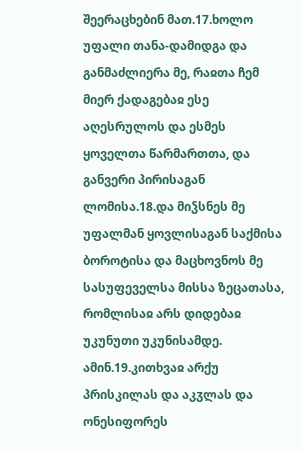შეერაცხებინ მათ.17.ხოლო უფალი თანა-დამიდგა და განმაძლიერა მე, რაჲთა ჩემ მიერ ქადაგებაჲ ესე აღესრულოს და ესმეს ყოველთა წარმართთა, და განვერი პირისაგან ლომისა.18.და მიჴსნეს მე უფალმან ყოვლისაგან საქმისა ბოროტისა და მაცხოვნოს მე სასუფეველსა მისსა ზეცათასა, რომლისაჲ არს დიდებაჲ უკუნუთი უკუნისამდე. ამინ.19.კითხვაჲ არქუ პრისკილას და აკჳლას და ონესიფორეს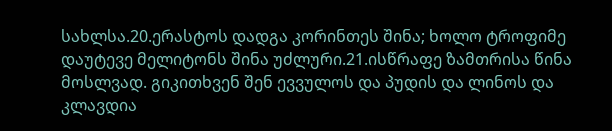სახლსა.20.ერასტოს დადგა კორინთეს შინა; ხოლო ტროფიმე დაუტევე მელიტონს შინა უძლური.21.ისწრაფე ზამთრისა წინა მოსლვად. გიკითხვენ შენ ევვულოს და პუდის და ლინოს და კლავდია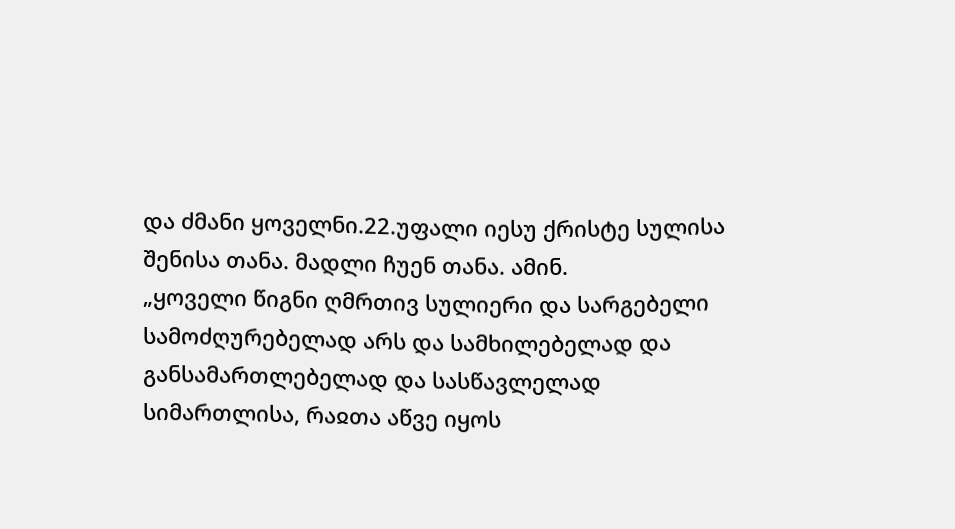და ძმანი ყოველნი.22.უფალი იესუ ქრისტე სულისა შენისა თანა. მადლი ჩუენ თანა. ამინ.
„ყოველი წიგნი ღმრთივ სულიერი და სარგებელი სამოძღურებელად არს და სამხილებელად და განსამართლებელად და სასწავლელად სიმართლისა, რაჲთა აწვე იყოს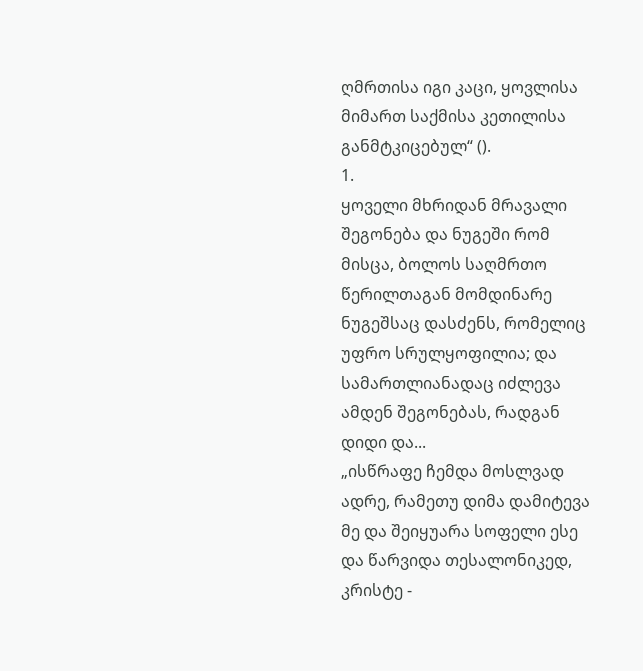ღმრთისა იგი კაცი, ყოვლისა მიმართ საქმისა კეთილისა განმტკიცებულ“ ().
1.
ყოველი მხრიდან მრავალი შეგონება და ნუგეში რომ მისცა, ბოლოს საღმრთო წერილთაგან მომდინარე ნუგეშსაც დასძენს, რომელიც უფრო სრულყოფილია; და სამართლიანადაც იძლევა ამდენ შეგონებას, რადგან დიდი და...
„ისწრაფე ჩემდა მოსლვად ადრე, რამეთუ დიმა დამიტევა მე და შეიყუარა სოფელი ესე და წარვიდა თესალონიკედ, კრისტე -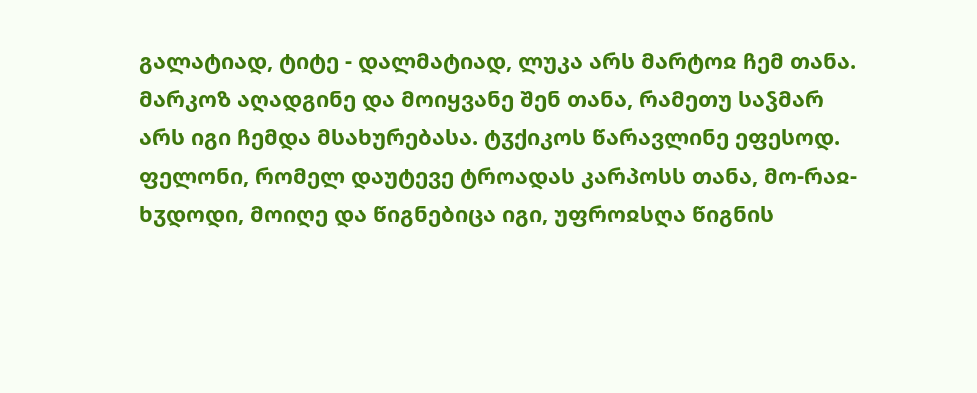გალატიად, ტიტე - დალმატიად, ლუკა არს მარტოჲ ჩემ თანა. მარკოზ აღადგინე და მოიყვანე შენ თანა, რამეთუ საჴმარ არს იგი ჩემდა მსახურებასა. ტჳქიკოს წარავლინე ეფესოდ. ფელონი, რომელ დაუტევე ტროადას კარპოსს თანა, მო-რაჲ-ხჳდოდი, მოიღე და წიგნებიცა იგი, უფროჲსღა წიგნის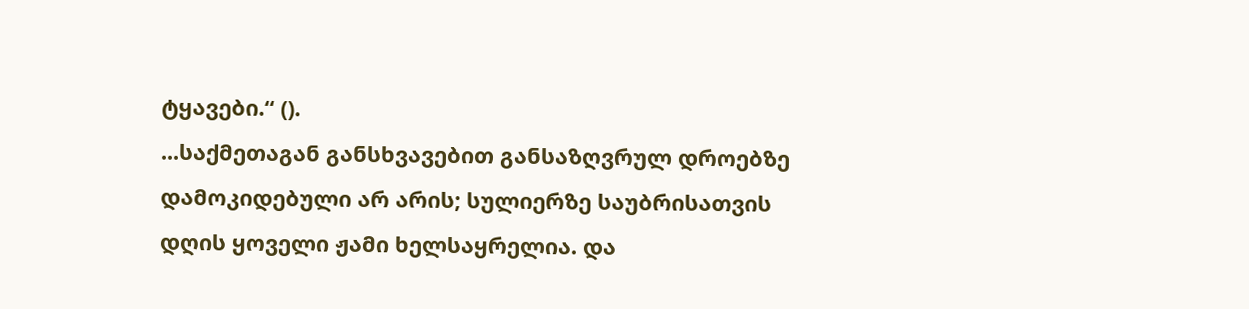ტყავები.“ ().
...საქმეთაგან განსხვავებით განსაზღვრულ დროებზე დამოკიდებული არ არის; სულიერზე საუბრისათვის დღის ყოველი ჟამი ხელსაყრელია. და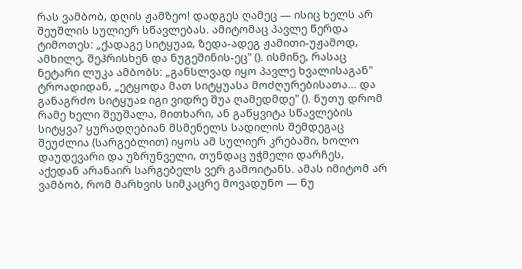რას ვამბობ, დღის ჟამზეო! დადგეს ღამეც — ისიც ხელს არ შეუშლის სულიერ სწავლებას. ამიტომაც პავლე წერდა ტიმოთეს: „ქადაგე სიტყუაჲ, ზედა-ადეგ ჟამითი-უჟამოდ, ამხილე, შეჰრისხენ და ნუგეშინის-ეც" (). ისმინე, რასაც ნეტარი ლუკა ამბობს: „განსლვად იყო პავლე ხვალისაგან" ტროადიდან, „ეტყოდა მათ სიტყუასა მოძღურებისათა... და განაგრძო სიტყუაჲ იგი ვიდრე შუა ღამედმდე" (). ნუთუ დრომ რამე ხელი შეუშალა, მითხარი, ან გაწყვიტა სწავლების სიტყვა? ყურადღებიან მსმენელს სადილის შემდეგაც შეუძლია (სარგებლით) იყოს ამ სულიერ კრებაში, ხოლო დაუდევარი და უზრუნველი, თუნდაც უჭმელი დარჩეს, აქედან არანაირ სარგებელს ვერ გამოიტანს. ამას იმიტომ არ ვამბობ, რომ მარხვის სიმკაცრე მოვადუნო — ნუ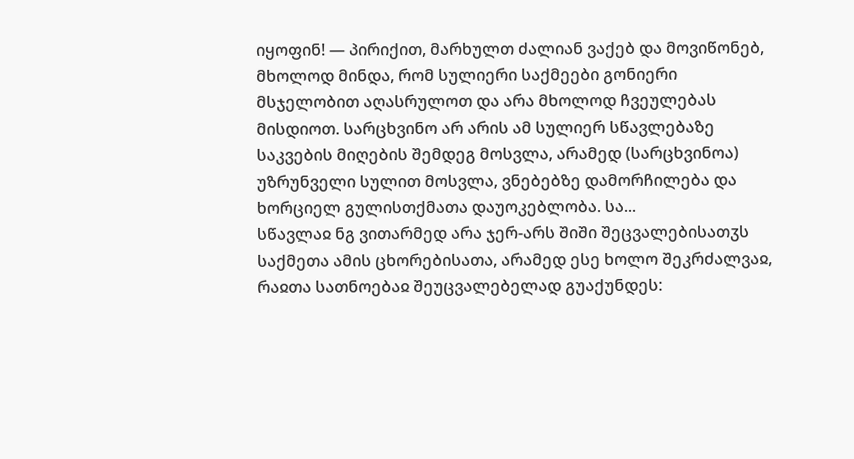იყოფინ! — პირიქით, მარხულთ ძალიან ვაქებ და მოვიწონებ, მხოლოდ მინდა, რომ სულიერი საქმეები გონიერი მსჯელობით აღასრულოთ და არა მხოლოდ ჩვეულებას მისდიოთ. სარცხვინო არ არის ამ სულიერ სწავლებაზე საკვების მიღების შემდეგ მოსვლა, არამედ (სარცხვინოა) უზრუნველი სულით მოსვლა, ვნებებზე დამორჩილება და ხორციელ გულისთქმათა დაუოკებლობა. სა...
სწავლაჲ ნგ ვითარმედ არა ჯერ-არს შიში შეცვალებისათჳს საქმეთა ამის ცხორებისათა, არამედ ესე ხოლო შეკრძალვაჲ, რაჲთა სათნოებაჲ შეუცვალებელად გუაქუნდეს: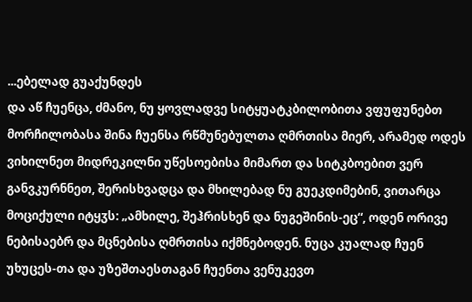...ებელად გუაქუნდეს
და აწ ჩუენცა, ძმანო, ნუ ყოვლადვე სიტყუატკბილობითა ვფუფუნებთ მორჩილობასა შინა ჩუენსა რწმუნებულთა ღმრთისა მიერ, არამედ ოდეს ვიხილნეთ მიდრეკილნი უწესოებისა მიმართ და სიტკბოებით ვერ განვკურნნეთ, შერისხვადცა და მხილებად ნუ გუეკდიმებინ, ვითარცა მოციქული იტყჳს: „ამხილე, შეჰრისხენ და ნუგეშინის-ეც“, ოდენ ორივე ნებისაებრ და მცნებისა ღმრთისა იქმნებოდენ. ნუცა კუალად ჩუენ უხუცეს-თა და უზეშთაესთაგან ჩუენთა ვენუკევთ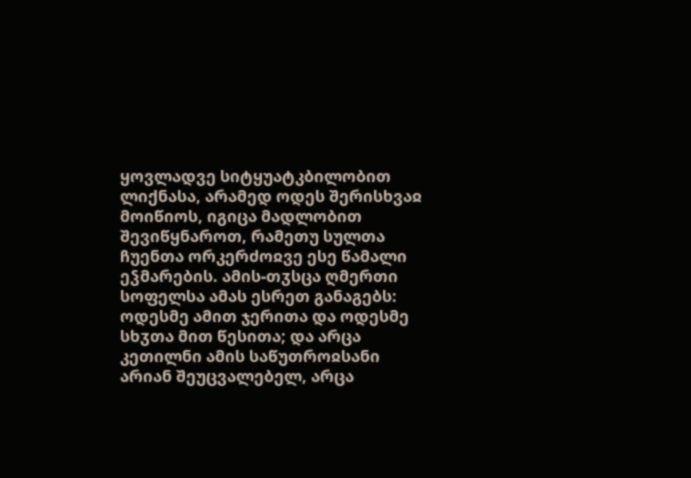ყოვლადვე სიტყუატკბილობით ლიქნასა, არამედ ოდეს შერისხვაჲ მოიწიოს, იგიცა მადლობით შევიწყნაროთ, რამეთუ სულთა ჩუენთა ორკერძოჲვე ესე წამალი ეჴმარების. ამის-თჳსცა ღმერთი სოფელსა ამას ესრეთ განაგებს: ოდესმე ამით ჯერითა და ოდესმე სხჳთა მით წესითა; და არცა კეთილნი ამის საწუთროჲსანი არიან შეუცვალებელ, არცა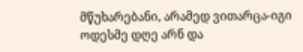მწუხარებანი, არამედ ვითარცა-იგი ოდესმე დღე არნ და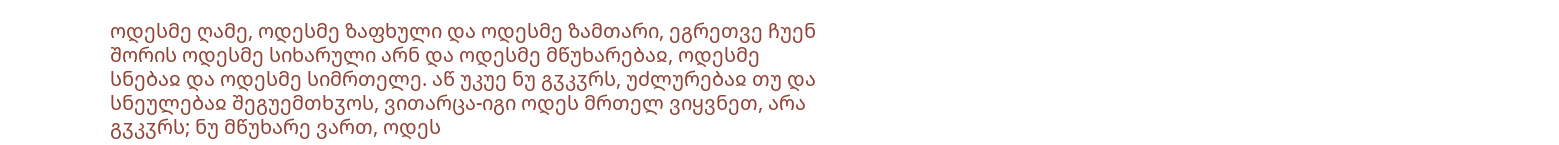ოდესმე ღამე, ოდესმე ზაფხული და ოდესმე ზამთარი, ეგრეთვე ჩუენ შორის ოდესმე სიხარული არნ და ოდესმე მწუხარებაჲ, ოდესმე სნებაჲ და ოდესმე სიმრთელე. აწ უკუე ნუ გჳკჳრს, უძლურებაჲ თუ და სნეულებაჲ შეგუემთხჳოს, ვითარცა-იგი ოდეს მრთელ ვიყვნეთ, არა გჳკჳრს; ნუ მწუხარე ვართ, ოდეს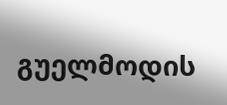გუელმოდის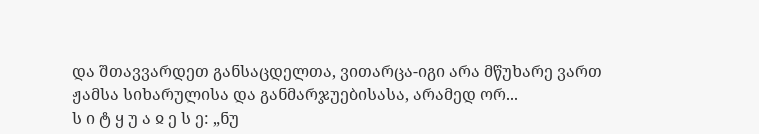და შთავვარდეთ განსაცდელთა, ვითარცა-იგი არა მწუხარე ვართ ჟამსა სიხარულისა და განმარჯუებისასა, არამედ ორ...
ს ი ტ ყ უ ა ჲ ე ს ე: „ნუ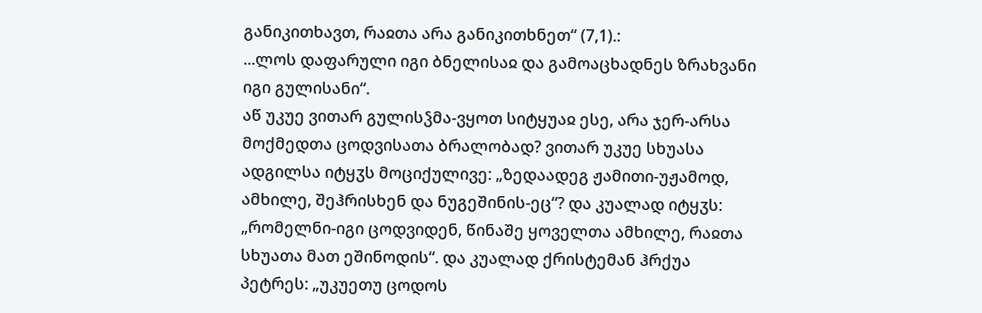განიკითხავთ, რაჲთა არა განიკითხნეთ“ (7,1).:
...ლოს დაფარული იგი ბნელისაჲ და გამოაცხადნეს ზრახვანი იგი გულისანი“.
აწ უკუე ვითარ გულისჴმა-ვყოთ სიტყუაჲ ესე, არა ჯერ-არსა მოქმედთა ცოდვისათა ბრალობად? ვითარ უკუე სხუასა ადგილსა იტყჳს მოციქულივე: „ზედაადეგ ჟამითი-უჟამოდ, ამხილე, შეჰრისხენ და ნუგეშინის-ეც“? და კუალად იტყჳს: „რომელნი-იგი ცოდვიდენ, წინაშე ყოველთა ამხილე, რაჲთა სხუათა მათ ეშინოდის“. და კუალად ქრისტემან ჰრქუა პეტრეს: „უკუეთუ ცოდოს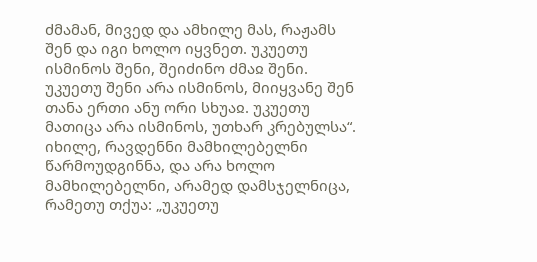ძმამან, მივედ და ამხილე მას, რაჟამს შენ და იგი ხოლო იყვნეთ. უკუეთუ ისმინოს შენი, შეიძინო ძმაჲ შენი. უკუეთუ შენი არა ისმინოს, მიიყვანე შენ თანა ერთი ანუ ორი სხუაჲ. უკუეთუ მათიცა არა ისმინოს, უთხარ კრებულსა“.
იხილე, რავდენნი მამხილებელნი წარმოუდგინნა, და არა ხოლო მამხილებელნი, არამედ დამსჯელნიცა, რამეთუ თქუა: „უკუეთუ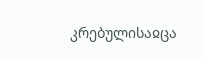კრებულისაჲცა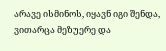არავე ისმინოს, იყავნ იგი შენდა, ვითარცა მეზუერე და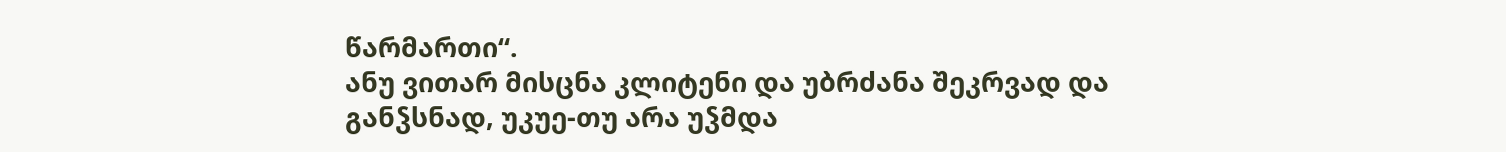წარმართი“.
ანუ ვითარ მისცნა კლიტენი და უბრძანა შეკრვად და განჴსნად, უკუე-თუ არა უჴმდა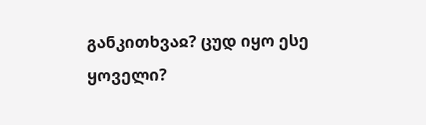განკითხვაჲ? ცუდ იყო ესე ყოველი?